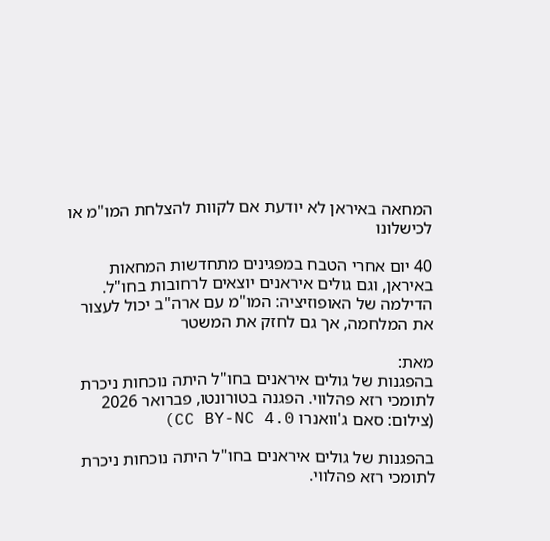המחאה באיראן לא יודעת אם לקוות להצלחת המו"מ או לכישלונו

40 יום אחרי הטבח במפגינים מתחדשות המחאות באיראן, וגם גולים איראנים יוצאים לרחובות בחו"ל. הדילמה של האופוזיציה: המו"מ עם ארה"ב יכול לעצור את המלחמה, אך גם לחזק את המשטר

מאת:
בהפגנות של גולים איראנים בחו"ל היתה נוכחות ניכרת לתומכי רזא פהלווי. הפגנה בטורונטו, פברואר 2026 (צילום: סאם ג'וואנרו CC BY-NC 4.0)

בהפגנות של גולים איראנים בחו"ל היתה נוכחות ניכרת לתומכי רזא פהלווי.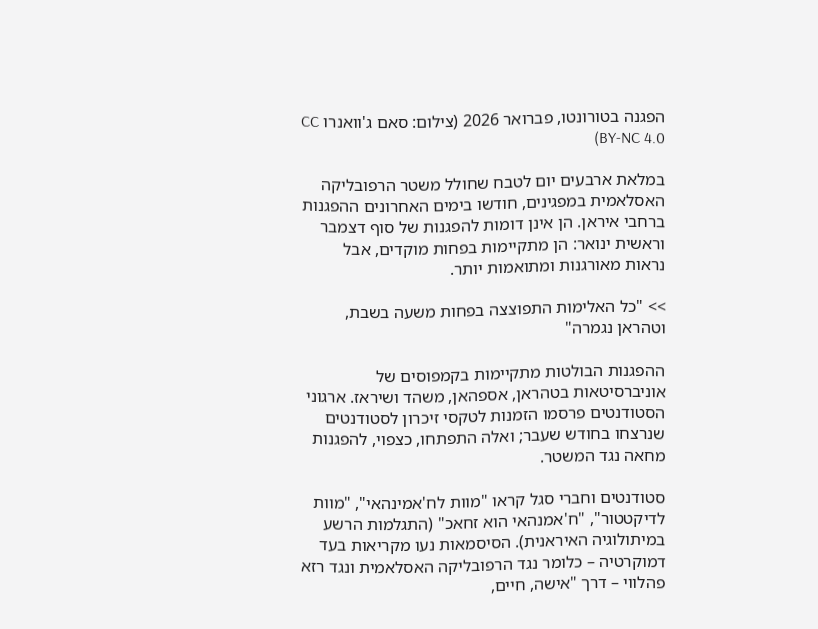הפגנה בטורונטו, פברואר 2026 (צילום: סאם ג'וואנרו CC BY-NC 4.0)

במלאת ארבעים יום לטבח שחולל משטר הרפובליקה האסלאמית במפגינים, חודשו בימים האחרונים ההפגנות ברחבי איראן. הן אינן דומות להפגנות של סוף דצמבר וראשית ינואר: הן מתקיימות בפחות מוקדים, אבל נראות מאורגנות ומתואמות יותר.

>> "כל האלימות התפוצצה בפחות משעה בשבת, וטהראן נגמרה"

ההפגנות הבולטות מתקיימות בקמפוסים של אוניברסיטאות בטהראן, אספהאן, משהד ושיראז. ארגוני הסטודנטים פרסמו הזמנות לטקסי זיכרון לסטודנטים שנרצחו בחודש שעבר; ואלה התפתחו, כצפוי, להפגנות מחאה נגד המשטר.

סטודנטים וחברי סגל קראו "מוות לח'אמינהאי", "מוות לדיקטטור", "ח'אמנהאי הוא זחאכ" (התגלמות הרשע במיתולוגיה האיראנית). הסיסמאות נעו מקריאות בעד דמוקרטיה – כלומר נגד הרפובליקה האסלאמית ונגד רזא פהלווי – דרך "אישה, חיים,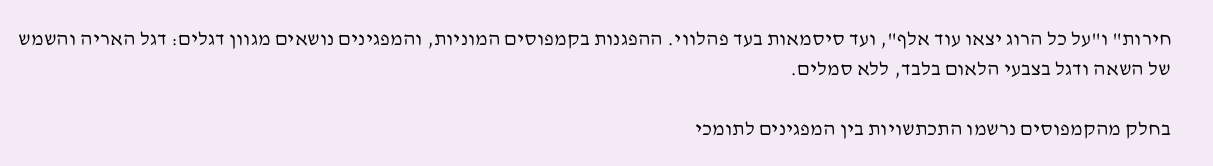חירות" ו"על כל הרוג יצאו עוד אלף", ועד סיסמאות בעד פהלווי. ההפגנות בקמפוסים המוניות, והמפגינים נושאים מגוון דגלים: דגל האריה והשמש של השאה ודגל בצבעי הלאום בלבד, ללא סמלים.

בחלק מהקמפוסים נרשמו התכתשויות בין המפגינים לתומכי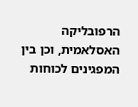הרפובליקה האסלאמית, וכן בין המפגינים לכוחות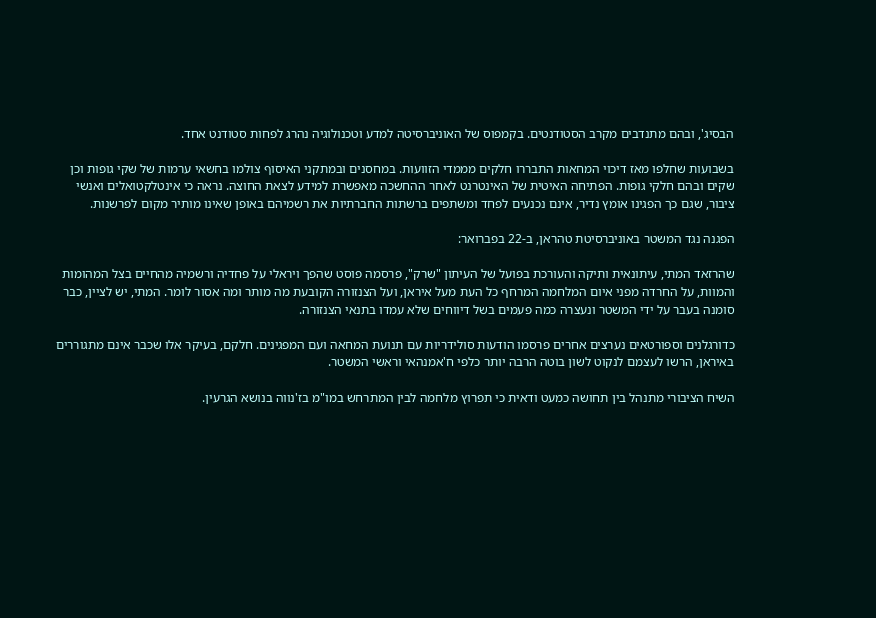הבסיג', ובהם מתנדבים מקרב הסטודנטים. בקמפוס של האוניברסיטה למדע וטכנולוגיה נהרג לפחות סטודנט אחד.

בשבועות שחלפו מאז דיכוי המחאות התבררו חלקים מממדי הזוועות. במחסנים ובמתקני האיסוף צולמו בחשאי ערמות של שקי גופות וכן שקים ובהם חלקי גופות. הפתיחה האיטית של האינטרנט לאחר ההחשכה מאפשרת למידע לצאת החוצה. נראה כי אינטלקטואלים ואנשי ציבור, שגם כך הפגינו אומץ נדיר, אינם נכנעים לפחד ומשתפים ברשתות החברתיות את רשמיהם באופן שאינו מותיר מקום לפרשנות.

הפגנה נגד המשטר באוניברסיטת טהראן, ב-22 בפברואר:

שהרזאד המתי, עיתונאית ותיקה והעורכת בפועל של העיתון "שרק", פרסמה פוסט שהפך ויראלי על פחדיה ורשמיה מהחיים בצל המהומות והמוות, על החרדה מפני איום המלחמה המרחף כל העת מעל איראן, ועל הצנזורה הקובעת מה מותר ומה אסור לומר. המתי, יש לציין, כבר סומנה בעבר על ידי המשטר ונעצרה כמה פעמים בשל דיווחים שלא עמדו בתנאי הצנזורה.

כדורגלנים וספורטאים נערצים אחרים פרסמו הודעות סולידריות עם תנועת המחאה ועם המפגינים. חלקם, בעיקר אלו שכבר אינם מתגוררים באיראן, הרשו לעצמם לנקוט לשון בוטה הרבה יותר כלפי ח'אמנהאי וראשי המשטר.

השיח הציבורי מתנהל בין תחושה כמעט ודאית כי תפרוץ מלחמה לבין המתרחש במו"מ בז'נווה בנושא הגרעין.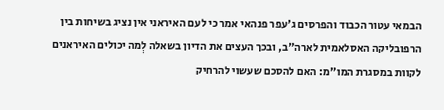הבמאי עטור הכבוד והפרסים ג'עפר פנהאי אמר כי לעם האיראני אין נציג בשיחות בין הרפובליקה האסלאמית לארה"ב, ובכך העצים את הדיון בשאלה לְמה יכולים האיראנים לקוות במסגרת המו"מ: האם להסכם שעשוי להרחיק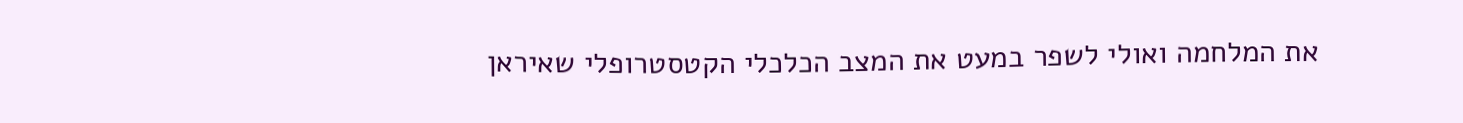את המלחמה ואולי לשפר במעט את המצב הכלכלי הקטסטרופלי שאיראן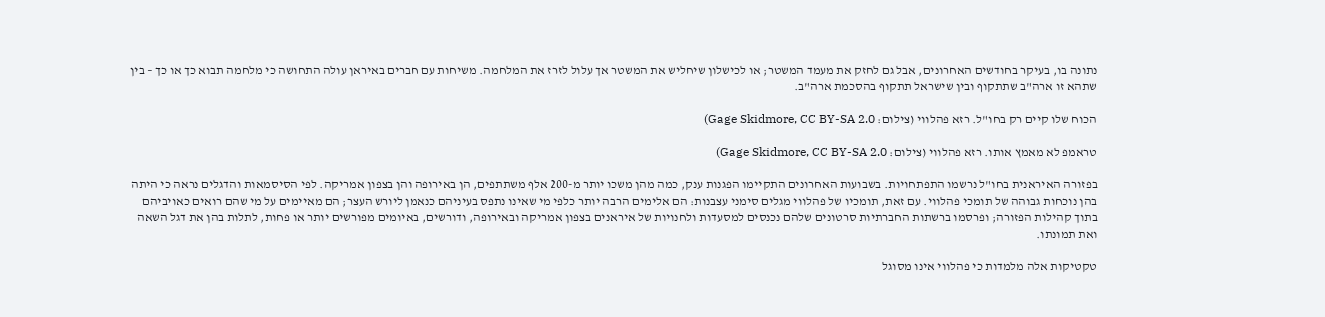נתונה בו, בעיקר בחודשים האחרונים, אבל גם לחזק את מעמד המשטר; או לכישלון שיחליש את המשטר אך עלול לזרז את המלחמה. משיחות עם חברים באיראן עולה התחושה כי מלחמה תבוא כך או כך – בין שתהא זו ארה"ב שתתקוף ובין שישראל תתקוף בהסכמת ארה"ב.

הכוח שלו קיים רק בחו"ל. רזא פהלווי (צילום: Gage Skidmore, CC BY-SA 2.0)

טראמפ לא מאמץ אותו. רזא פהלווי (צילום: Gage Skidmore, CC BY-SA 2.0)

בפזורה האיראנית בחו"ל נרשמו התפתחויות. בשבועות האחרונים התקיימו הפגנות ענק, כמה מהן משכו יותר מ-200 אלף משתתפים, הן באירופה והן בצפון אמריקה. לפי הסיסמאות והדגלים נראה כי היתה בהן נוכחות גבוהה של תומכי פהלווי. עם זאת, תומכיו של פהלווי מגלים סימני עצבנות: הם אלימים הרבה יותר כלפי מי שאינו נתפס בעיניהם כנאמן ליורש העצר; הם מאיימים על מי שהם רואים כאויביהם בתוך קהילות הפזורה; ופרסמו ברשתות החברתיות סרטונים שלהם נכנסים למסעדות ולחנויות של איראנים בצפון אמריקה ובאירופה, ודורשים, באיומים מפורשים יותר או פחות, לתלות בהן את דגל השאה ואת תמונתו.

טקטיקות אלה מלמדות כי פהלווי אינו מסוגל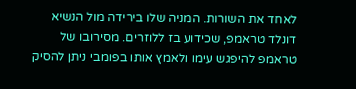לאחד את השורות. המניה שלו בירידה מול הנשיא דונלד טראמפ, שכידוע בז ללוזרים. מסירובו של טראמפ להיפגש עימו ולאמץ אותו בפומבי ניתן להסיק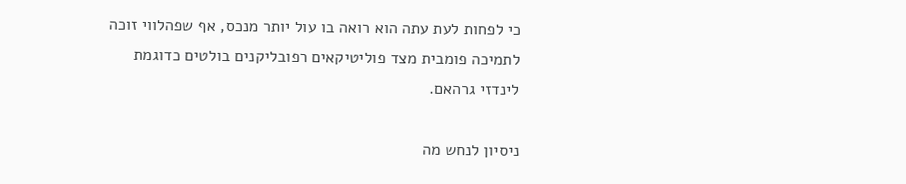כי לפחות לעת עתה הוא רואה בו עול יותר מנכס, אף שפהלווי זוכה לתמיכה פומבית מצד פוליטיקאים רפובליקנים בולטים כדוגמת לינדזי גרהאם.

ניסיון לנחש מה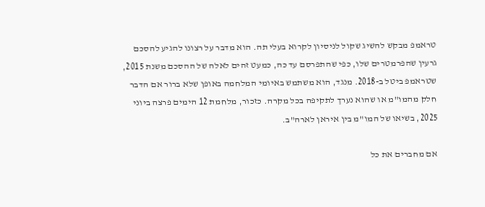טראמפ מבקש להשיג שקול לניסיון לקרוא בעלי תה. הוא מדבר על רצונו להגיע להסכם גרעין שהפרמטרים שלו, כפי שהתפרסם עד כה, כמעט זהים לאלה של ההסכם משנת 2015, שטראמפ ביטל ב-2018. מנגד, הוא משתמש באיומי המלחמה באופן שלא ברור אם הדבר חלק מהמו"מ או שהוא נערך לתקיפה בכל מקרה. כזכור, מלחמת 12 הימים פרצה ביוני 2025, בשיאו של המו"מ בין איראן לארה"ב.

אם מחברים את כל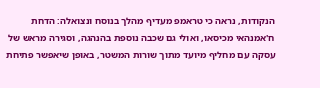הנקודות, נראה כי טראמפ מעדיף מהלך בנוסח ונצואלה: הדחת ח'אמנהאי מכיסאו, ואולי גם שכבה נוספת בהנהגה, וסגירה מראש של עסקה עם מחליף מיועד מתוך שורות המשטר, באופן שיאפשר פתיחת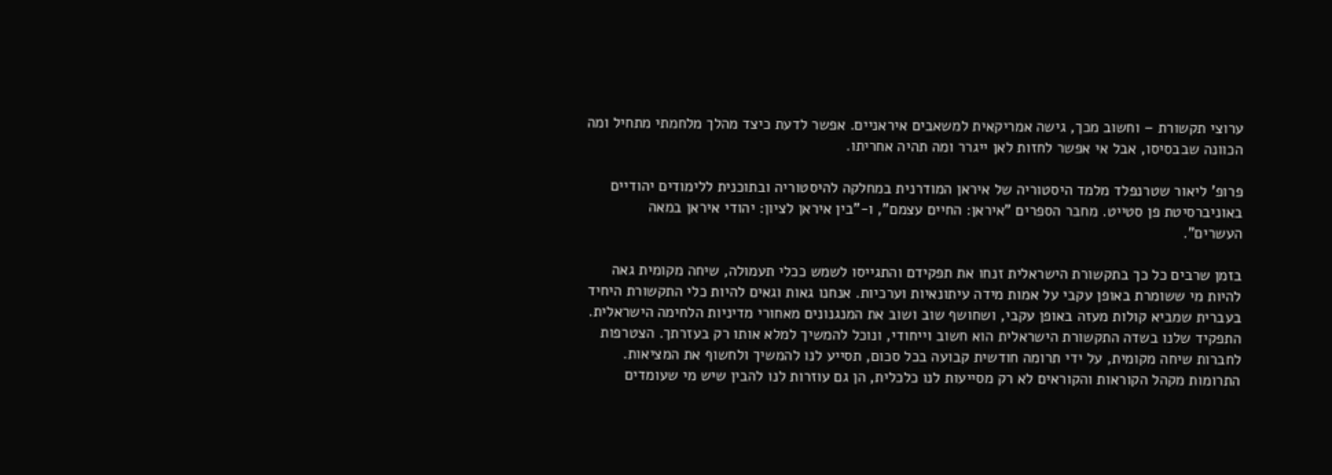ערוצי תקשורת – וחשוב מכך, גישה אמריקאית למשאבים איראניים. אפשר לדעת כיצד מהלך מלחמתי מתחיל ומה הכוונה שבבסיסו, אבל אי אפשר לחזות לאן ייגרר ומה תהיה אחריתו.

פרופ' ליאור שטרנפלד מלמד היסטוריה של איראן המודרנית במחלקה להיסטוריה ובתוכנית ללימודים יהודיים באוניברסיטת פן סטייט. מחבר הספרים "איראן: החיים עצמם", ו-"בין איראן לציון: יהודי איראן במאה העשרים".

בזמן שרבים כל כך בתקשורת הישראלית זנחו את תפקידם והתגייסו לשמש ככלי תעמולה, שיחה מקומית גאה להיות מי ששומרת באופן עקבי על אמות מידה עיתונאיות וערכיות. אנחנו גאות וגאים להיות כלי התקשורת היחיד בעברית שמביא קולות מעזה באופן עקבי, ושחושף שוב ושוב את המנגנונים מאחורי מדיניות הלחימה הישראלית. התפקיד שלנו בשדה התקשורת הישראלית הוא חשוב וייחודי, ונוכל להמשיך למלא אותו רק בעזרתך. הצטרפות לחברות שיחה מקומית, על ידי תרומה חודשית קבועה בכל סכום, תסייע לנו להמשיך ולחשוף את המציאות. התרומות מקהל הקוראות והקוראים לא רק מסייעות לנו כלכלית, הן גם עוזרות לנו להבין שיש מי שעומדים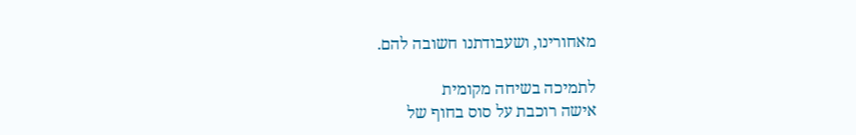מאחורינו, ושעבודתנו חשובה להם.

לתמיכה בשיחה מקומית
אישה רוכבת על סוס בחוף של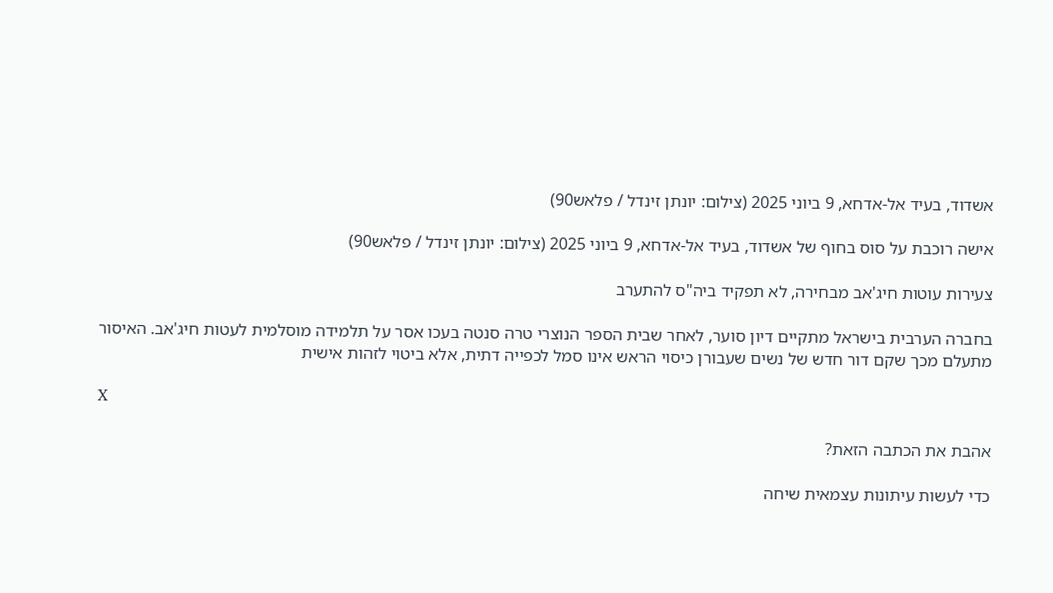אשדוד, בעיד אל-אדחא, 9 ביוני 2025 (צילום: יונתן זינדל / פלאש90)

אישה רוכבת על סוס בחוף של אשדוד, בעיד אל-אדחא, 9 ביוני 2025 (צילום: יונתן זינדל / פלאש90)

צעירות עוטות חיג'אב מבחירה, לא תפקיד ביה"ס להתערב

בחברה הערבית בישראל מתקיים דיון סוער, לאחר שבית הספר הנוצרי טרה סנטה בעכו אסר על תלמידה מוסלמית לעטות חיג'אב. האיסור מתעלם מכך שקם דור חדש של נשים שעבורן כיסוי הראש אינו סמל לכפייה דתית, אלא ביטוי לזהות אישית

X

אהבת את הכתבה הזאת?

כדי לעשות עיתונות עצמאית שיחה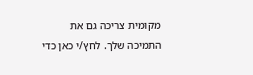מקומית צריכה גם את התמיכה שלך. לחץ/י כאן כדי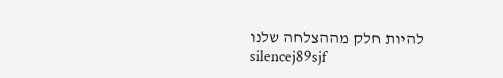להיות חלק מההצלחה שלנו
silencej89sjf